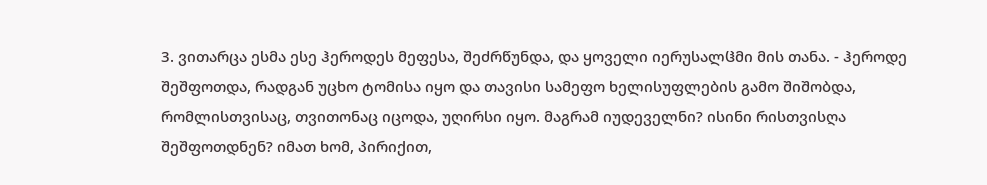3. ვითარცა ესმა ესე ჰეროდეს მეფესა, შეძრწუნდა, და ყოველი იერუსალჱმი მის თანა. - ჰეროდე შეშფოთდა, რადგან უცხო ტომისა იყო და თავისი სამეფო ხელისუფლების გამო შიშობდა, რომლისთვისაც, თვითონაც იცოდა, უღირსი იყო. მაგრამ იუდეველნი? ისინი რისთვისღა შეშფოთდნენ? იმათ ხომ, პირიქით,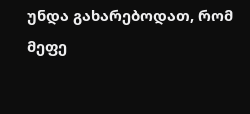უნდა გახარებოდათ, რომ მეფე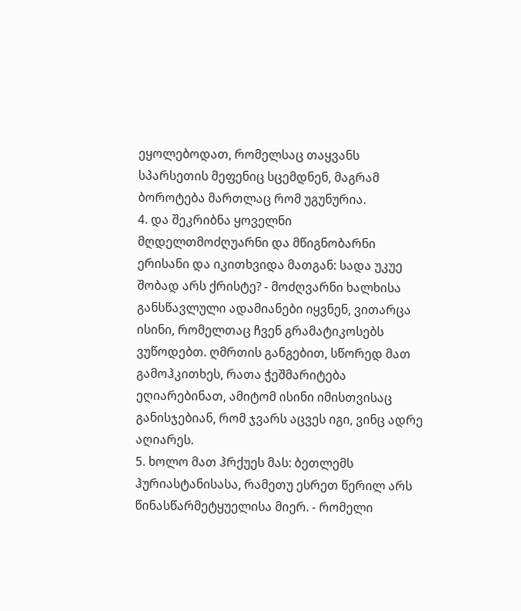ეყოლებოდათ, რომელსაც თაყვანს სპარსეთის მეფენიც სცემდნენ, მაგრამ ბოროტება მართლაც რომ უგუნურია.
4. და შეკრიბნა ყოველნი მღდელთმოძღუარნი და მწიგნობარნი ერისანი და იკითხვიდა მათგან: სადა უკუე შობად არს ქრისტე? - მოძღვარნი ხალხისა განსწავლული ადამიანები იყვნენ, ვითარცა ისინი, რომელთაც ჩვენ გრამატიკოსებს ვუწოდებთ. ღმრთის განგებით, სწორედ მათ გამოჰკითხეს, რათა ჭეშმარიტება ეღიარებინათ, ამიტომ ისინი იმისთვისაც განისჯებიან, რომ ჯვარს აცვეს იგი, ვინც ადრე აღიარეს.
5. ხოლო მათ ჰრქუეს მას: ბეთლემს ჰურიასტანისასა, რამეთუ ესრეთ წერილ არს წინასწარმეტყუელისა მიერ. - რომელი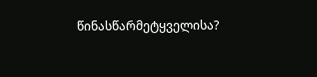წინასწარმეტყველისა?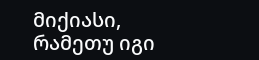მიქიასი, რამეთუ იგი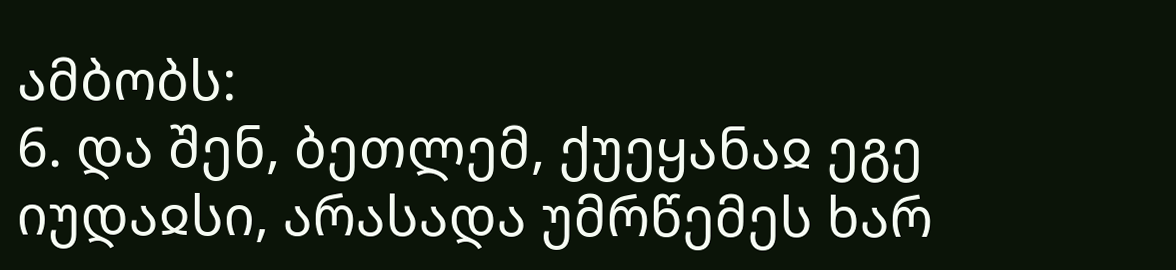ამბობს:
6. და შენ, ბეთლემ, ქუეყანაჲ ეგე იუდაჲსი, არასადა უმრწემეს ხარ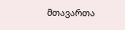მთავართა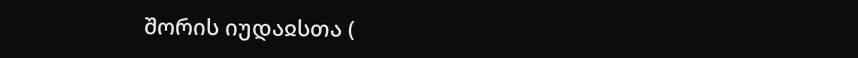შორის იუდაჲსთა (